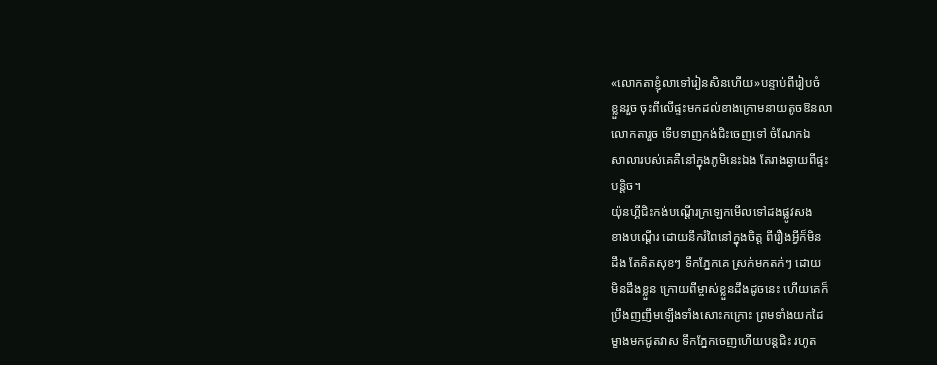«លោកតាខ្ញុំលាទៅរៀនសិនហើយ»បន្ទាប់ពីរៀបចំ
ខ្លួនរួច ចុះពីលើផ្ទះមកដល់ខាងក្រោមនាយតូចឱនលា
លោកតារួច ទើបទាញកង់ជិះចេញទៅ ចំណែកឯ
សាលារបស់គេគឺនៅក្នុងភូមិនេះឯង តែរាងឆ្ងាយពីផ្ទះ
បន្តិច។
យ៉ុនហ្គីជិះកង់បណ្ដើរក្រឡេកមើលទៅដងផ្លូវសង
ខាងបណ្ដើរ ដោយនឹករំពៃនៅក្នុងចិត្ត ពីរឿងអ្វីក៏មិន
ដឹង តែគិតសុខៗ ទឹកភ្នែកគេ ស្រក់មកតក់ៗ ដោយ
មិនដឹងខ្លួន ក្រោយពីម្ចាស់ខ្លួនដឹងដូចនេះ ហើយគេក៏
ប្រឹងញញឹមឡើងទាំងសោះកក្រោះ ព្រមទាំងយកដៃ
ម្ខាងមកជូតវាស ទឹកភ្នែកចេញហើយបន្តជិះ រហូត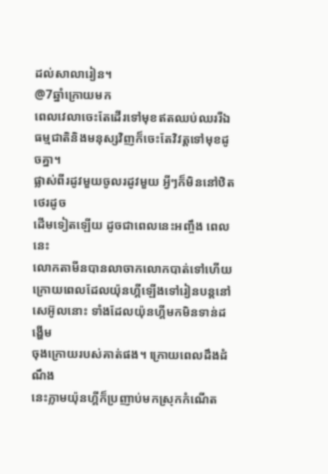ដល់សាលារៀន។
@7ឆ្នាំក្រោយមក
ពេលវេលាចេះតែដើរទៅមុខឥតឈប់ឈររីឯ
ធម្មជាតិនិងមនុស្សវិញក៏ចេះតែវិវត្តទៅមុខដូចគ្នា។
ផ្លាស់ពីរដូវមួយចូលរដូវមួយ អ្វីៗក៏មិននៅឋិតថេរដូច
ដើមទៀតឡើយ ដូចជាពេលនេះអញ្ចឹង ពេលនេះ
លោកតាមីនបានលាចាកលោកបាត់ទៅហើយ
ក្រោយពេលដែលយ៉ុនហ្គីឡើងទៅរៀនបន្តនៅ
សេអ៊ូលនោះ ទាំងដែលយ៉ុនហ្គីមកមិនទាន់ដង្ហើម
ចុងក្រោយរបស់គាត់ផង។ ក្រោយពេលដឹងដំណឹង
នេះភ្លាមយ៉ុនហ្គីក៏ប្រញាប់មកស្រុកកំណើត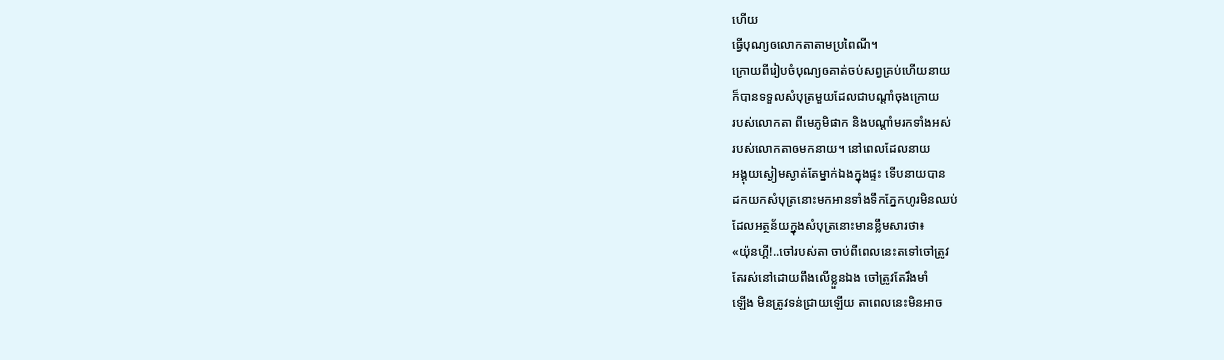ហើយ
ធ្វើបុណ្យឲលោកតាតាមប្រពៃណី។
ក្រោយពីរៀបចំបុណ្យឲគាត់ចប់សព្វគ្រប់ហើយនាយ
ក៏បានទទួលសំបុត្រមួយដែលជាបណ្ដាំចុងក្រោយ
របស់លោកតា ពីមេភូមិផាក និងបណ្ដាំមរកទាំងអស់
របស់លោកតាឲមកនាយ។ នៅពេលដែលនាយ
អង្គុយស្ងៀមស្ងាត់តែម្នាក់ឯងក្នុងផ្ទះ ទើបនាយបាន
ដកយកសំបុត្រនោះមកអានទាំងទឹកភ្នែកហូរមិនឈប់
ដែលអត្ថន័យក្នុងសំបុត្រនោះមានខ្លឹមសារថា៖
«យ៉ុនហ្គី!..ចៅរបស់តា ចាប់ពីពេលនេះតទៅចៅត្រូវ
តែរស់នៅដោយពឹងលើខ្លួនឯង ចៅត្រូវតែរឹងមាំ
ឡើង មិនត្រូវទន់ជ្រាយឡើយ តាពេលនេះមិនអាច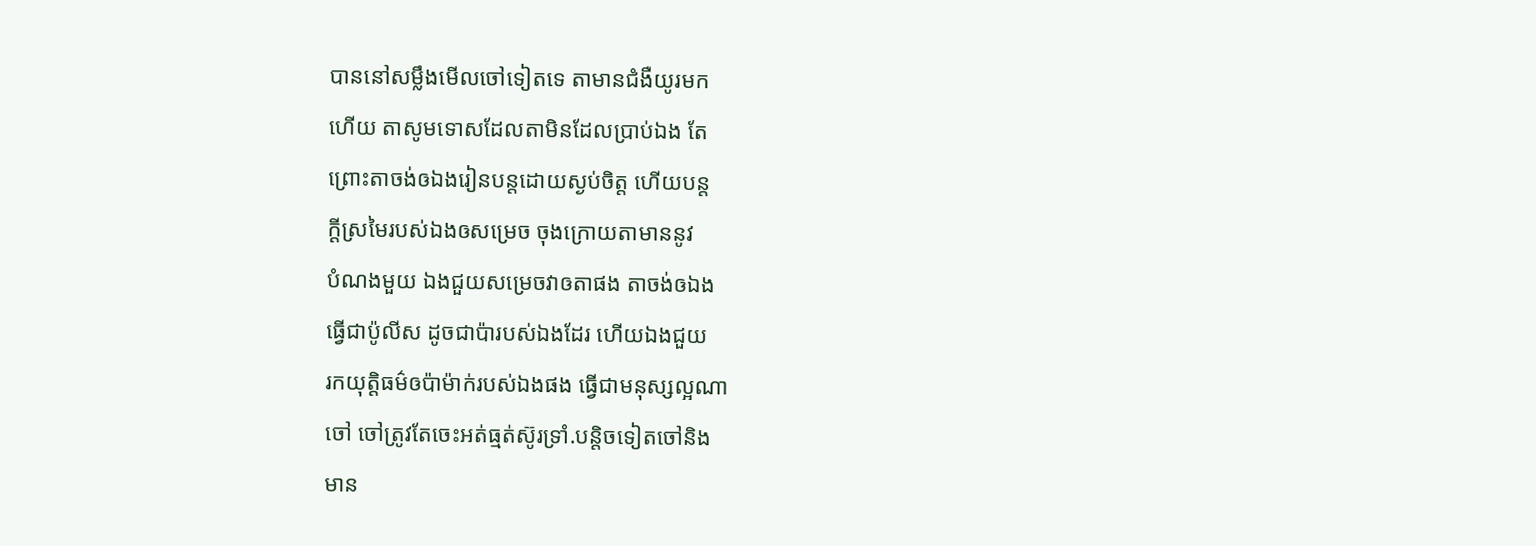បាននៅសម្លឹងមើលចៅទៀតទេ តាមានជំងឺយូរមក
ហើយ តាសូមទោសដែលតាមិនដែលប្រាប់ឯង តែ
ព្រោះតាចង់ឲឯងរៀនបន្តដោយស្ងប់ចិត្ត ហើយបន្ត
ក្ដីស្រមៃរបស់ឯងឲសម្រេច ចុងក្រោយតាមាននូវ
បំណងមួយ ឯងជួយសម្រេចវាឲតាផង តាចង់ឲឯង
ធ្វើជាប៉ូលីស ដូចជាប៉ារបស់ឯងដែរ ហើយឯងជួយ
រកយុត្តិធម៌ឲប៉ាម៉ាក់របស់ឯងផង ធ្វើជាមនុស្សល្អណា
ចៅ ចៅត្រូវតែចេះអត់ធ្មត់ស៊ូរទ្រាំ.បន្តិចទៀតចៅនិង
មាន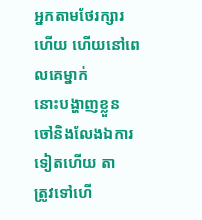អ្នកតាមថែរក្សារហើយ ហើយនៅពេលគេម្នាក់
នោះបង្ហាញខ្លួន ចៅនិងលែងឯការទៀតហើយ តា
ត្រូវទៅហើ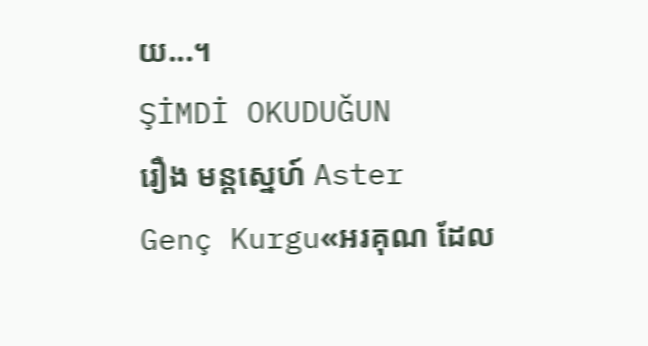យ...។
ŞİMDİ OKUDUĞUN
រឿង មន្តស្នេហ៍ Aster
Genç Kurgu«អរគុណ ដែល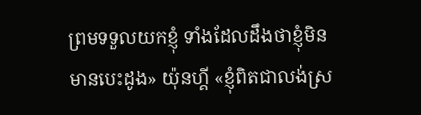ព្រមទទួលយកខ្ញុំ ទាំងដែលដឹងថាខ្ញុំមិនមានបេះដូង» យ៉ុនហ្គី «ខ្ញុំពិតជាលង់ស្រ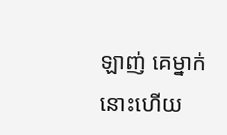ឡាញ់ គេម្នាក់នោះហើយ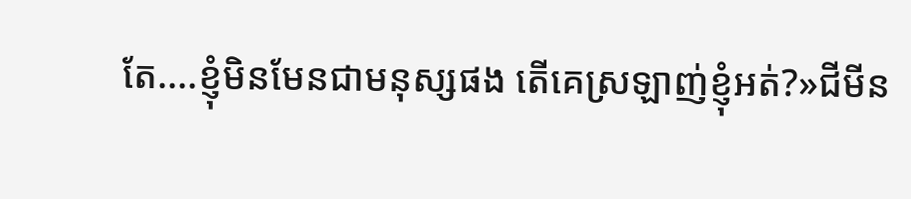តែ....ខ្ញុំមិនមែនជាមនុស្សផង តើគេស្រឡាញ់ខ្ញុំអត់?»ជីមីន